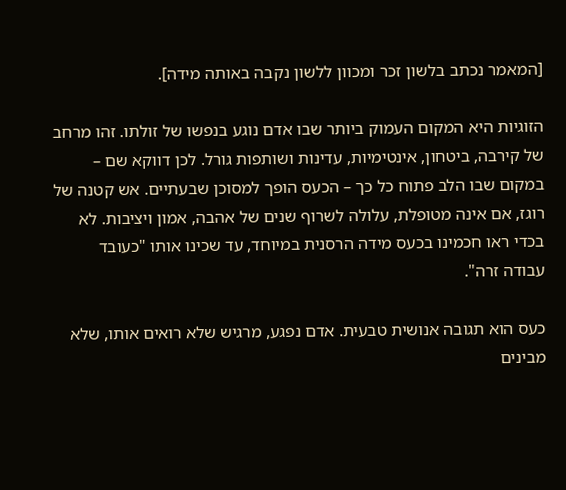[המאמר נכתב בלשון זכר ומכוון ללשון נקבה באותה מידה].

הזוגיות היא המקום העמוק ביותר שבו אדם נוגע בנפשו של זולתו. זהו מרחב של קירבה, ביטחון, אינטימיות, עדינות ושותפות גורל. לכן דווקא שם – במקום שבו הלב פתוח כל כך – הכעס הופך למסוכן שבעתיים. אש קטנה של רוגז, אם אינה מטופלת, עלולה לשרוף שנים של אהבה, אמון ויציבות. לא בכדי ראו חכמינו בכעס מידה הרסנית במיוחד, עד שכינו אותו "כעובד עבודה זרה".

כעס הוא תגובה אנושית טבעית. אדם נפגע, מרגיש שלא רואים אותו, שלא מבינים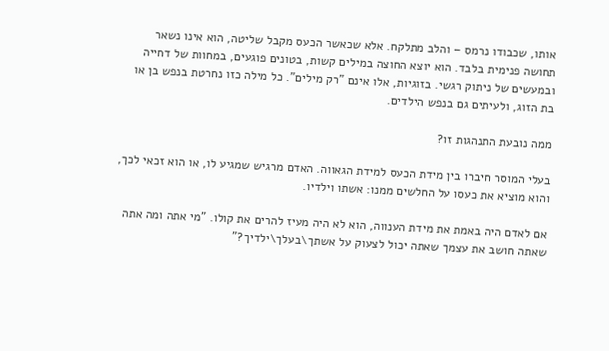אותו, שכבודו נרמס – והלב מתלקח. אלא שכאשר הכעס מקבל שליטה, הוא אינו נשאר תחושה פנימית בלבד. הוא יוצא החוצה במילים קשות, בטונים פוגעים, במחוות של דחייה ובמעשים של ניתוק רגשי. בזוגיות, אלו אינם "רק מילים". כל מילה כזו נחרטת בנפש בן או בת הזוג, ולעיתים גם בנפש הילדים.

ממה נובעת התנהגות זו?

בעלי המוסר חיברו בין מידת הכעס למידת הגאווה. האדם מרגיש שמגיע לו, או הוא זכאי לכך, והוא מוציא את כעסו על החלשים ממנו: אשתו וילדיו.

אם לאדם היה באמת את מידת הענווה, הוא לא היה מעיז להרים את קולו. "מי אתה ומה אתה שאתה חושב את עצמך שאתה יכול לצעוק על אשתך\בעלך\ילדיך?"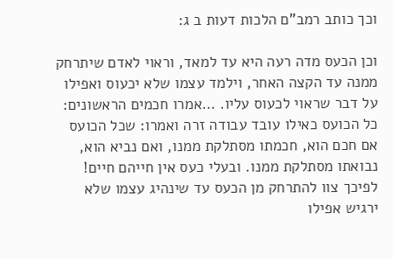וכך כותב רמב"ם הלכות דעות ב ג:

וכן הכעס מדה רעה היא עד למאד, וראוי לאדם שיתרחק ממנה עד הקצה האחר, וילמד עצמו שלא יכעוס ואפילו על דבר שראוי לכעוס עליו. …אמרו חכמים הראשונים: כל הכועס כאילו עובד עבודה זרה ואמרו: שכל הכועס אם חכם הוא, חכמתו מסתלקת ממנו, ואם נביא הוא, נבואתו מסתלקת ממנו. ובעלי כעס אין חייהם חיים! לפיכך צוו להתרחק מן הכעס עד שינהיג עצמו שלא ירגיש אפילו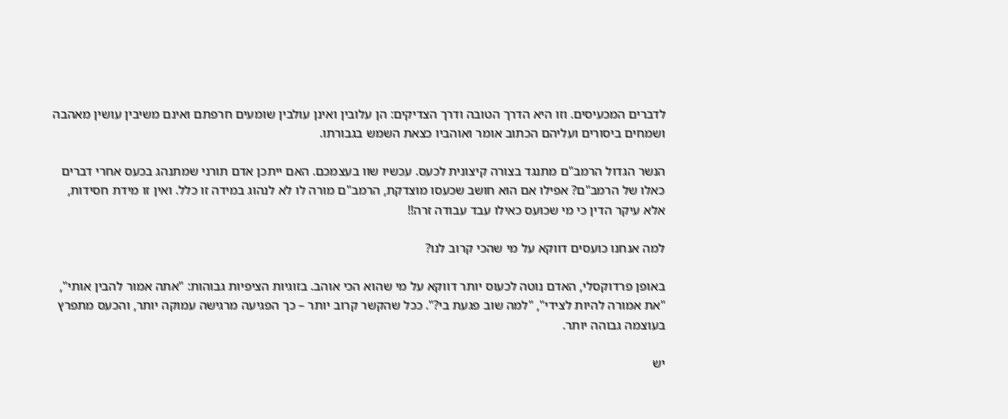לדברים המכעיסים. וזו היא הדרך הטובה ודרך הצדיקים: הן עלובין ואינן עולבין שומעים חרפתם ואינם משיבין עושין מאהבה ושמחים ביסורים ועליהם הכתוב אומר ואוהביו כצאת השמש בגבורתו.

הנשר הגדול הרמב"ם מתנגד בצורה קיצונית לכעס. עכשיו שוו בעצמכם. האם ייתכן אדם תורני שמתנהג בכעס אחרי דברים כאלו של הרמב"ם? אפילו אם הוא חושב שכעסו מוצדקת, הרמב"ם מורה לו לא לנהוג במידה זו כלל. ואין זו מידת חסידות, אלא עיקר הדין כי מי שכועס כאילו עבד עבודה זרה!!

למה אנחנו כועסים דווקא על מי שהכי קרוב לנו?

באופן פרדוקסלי, האדם נוטה לכעוס יותר דווקא על מי שהוא הכי אוהב. בזוגיות הציפיות גבוהות: "אתה אמור להבין אותי", "את אמורה להיות לצידי", "למה שוב פגעת בי?". ככל שהקשר קרוב יותר – כך הפגיעה מרגישה עמוקה יותר, והכעס מתפרץ בעוצמה גבוהה יותר.

יש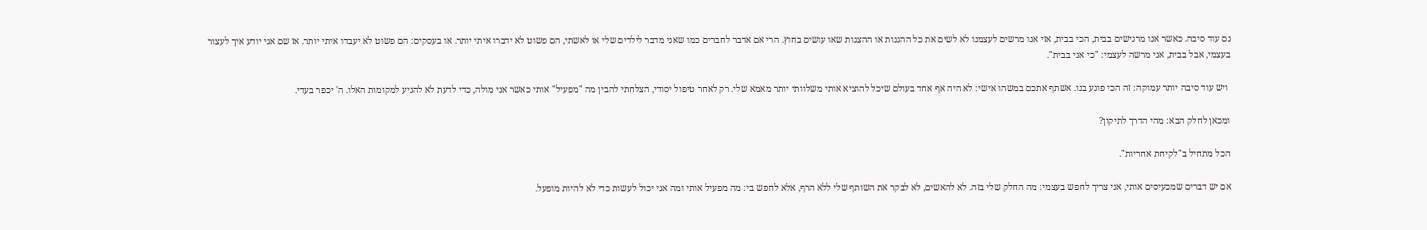גם עוד סיבה. כאשר אנו מרגישים בבית, הכי בבית, אזי אנו מרשים לעצמנו לא לשים את כל ההגנות או ההצגות שאו עושים בחוץ. הרי אם אדבר לחברים כמו שאני מדבר לילדים שלי או לאשתי, הם פשוט לא ידברו איתי יותר. או בעסקים: הם פשוט לא יעבדו איתי יותר. אז שם אני יודע איך לעצור בעצמי, אבל בבית, אני מרשה לעצמי: "כי אני בבית".

 ויש עוד סיבה יותר עמוקה: זה הכי פוגע בנו. אשתף אתכם במשהו אישי: לא היה אף אחד בעולם שיכל להוציא אותי משלוותי יותר מאמא שלי. רק לאחר טיפול יסודי, הצלחתי להבין מה "מפעיל" אותי כאשר אני מולה, כדי לדעת לא להגיע למקומות האלו. ה' יכפר בעדי.

ומכאן לחלק הבא: מהי הדרך לתיקון?

הכל מתחיל ב"לקיחת אחריות".

אם יש דברים שמכעיסים אותי, אני צריך לחפש בעצמי: מה החלק שלי בזה. לא להאשים, לא לבקר את השותף שלי ללא הרף, אלא לחפש בי: מה מפעיל אותי ומה אני יכול לעשות כדי לא להיות מופעל.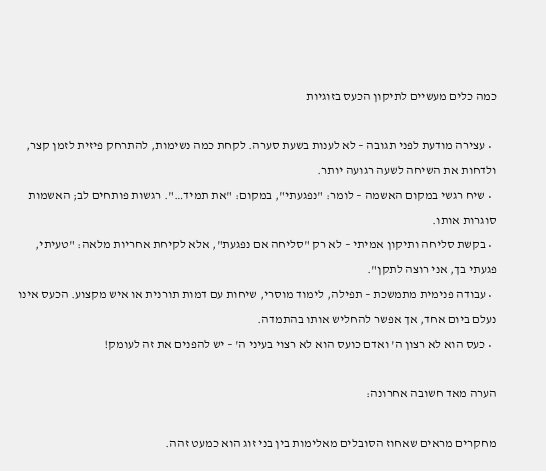כמה כלים מעשיים לתיקון הכעס בזוגיות

  • עצירה מודעת לפני תגובה – לא לענות בשעת סערה. לקחת כמה נשימות, להתרחק פיזית לזמן קצר, ולדחות את השיחה לשעה רגועה יותר.
  • שיח רגשי במקום האשמה – לומר: "נפגעתי", במקום: "את תמיד…". רגשות פותחים לב; האשמות סוגרות אותו.
  • בקשת סליחה ותיקון אמיתי – לא רק "סליחה אם נפגעת", אלא לקיחת אחריות מלאה: "טעיתי, פגעתי בך, אני רוצה לתקן".
  • עבודה פנימית מתמשכת – תפילה, לימוד מוסרי, שיחות עם דמות תורנית או איש מקצוע. הכעס אינו נעלם ביום אחד, אך אפשר להחליש אותו בהתמדה.
  • כעס הוא לא רצון ה' ואדם כועס הוא לא רצוי בעיני ה' – יש להפנים את זה לעומק!

הערה מאד חשובה אחרונה:

מחקרים מראים שאחוז הסובלים מאלימות בין בני זוג הוא כמעט זהה.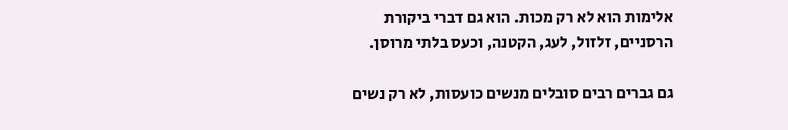אלימות הוא לא רק מכות. הוא גם דברי ביקורת הרסניים, זלזול, לעג, הקטנה, וכעס בלתי מרוסן.

גם גברים רבים סובלים מנשים כועסות, לא רק נשים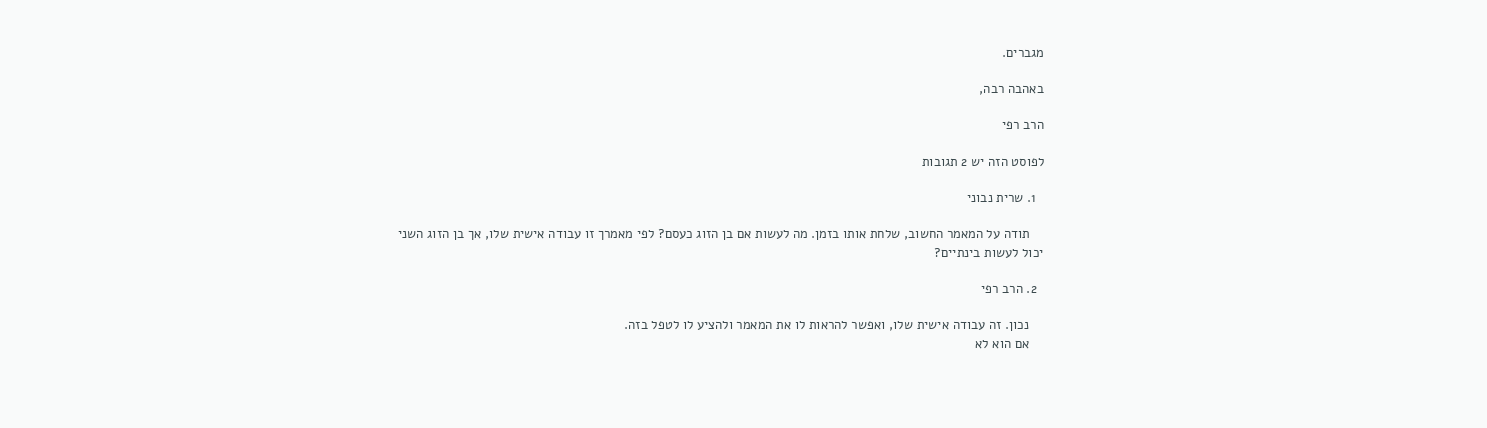מגברים.

באהבה רבה,

הרב רפי

לפוסט הזה יש 2 תגובות

  1. שרית נבוני

    תודה על המאמר החשוב, שלחת אותו בזמן. מה לעשות אם בן הזוג כעסם? לפי מאמרך זו עבודה אישית שלו, אך בן הזוג השני יכול לעשות בינתיים?

  2. הרב רפי

    נכון. זה עבודה אישית שלו, ואפשר להראות לו את המאמר ולהציע לו לטפל בזה.
    אם הוא לא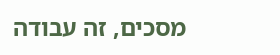מסכים, זה עבודה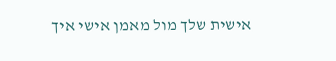אישית שלך מול מאמן אישי איך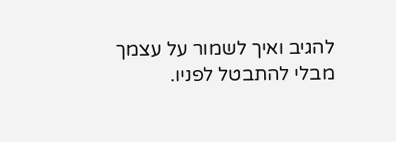להגיב ואיך לשמור על עצמך מבלי להתבטל לפניו.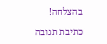בהצלחה!

כתיבת תגובה